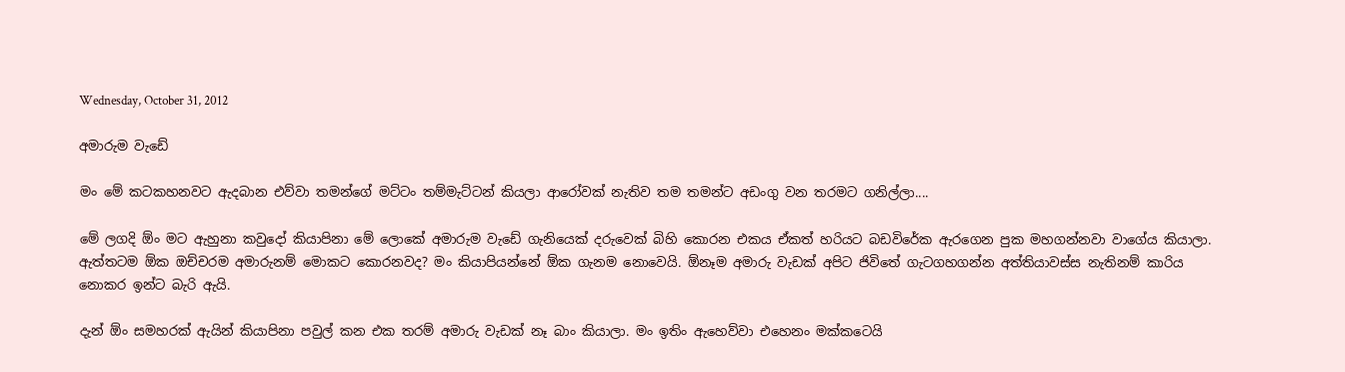Wednesday, October 31, 2012

අමාරුම වැඩේ

මං මේ කටකහනවට ඇදබාන එව්වා තමන්ගේ මට්ටං තම්මැට්ටන් කියලා ආරෝවක් නැතිව තම තමන්ට අඩංගු වන තරමට ගනිල්ලා....

මේ ලගදි ඕං මට ඇහුනා කවුදෝ කියාපිනා මේ ලොකේ අමාරුම වැඩේ ගැනියෙක් දරුවෙක් බිහි කොරන එකය ඒකත් හරියට බඩවිරේක ඇරගෙන පුක මහගන්නවා වාගේය කියාලා. ඇත්තටම ඕක ඔච්චරම අමාරුනම් මොකට කොරනවද? මං කියාපියන්නේ ඕක ගැනම නොවෙයි. ඕනෑම අමාරු වැඩක් අපිට ජිවිතේ ගැටගහගන්න අත්තියාවස්ස නැතිනම් කාරිය නොකර ඉන්ට බැරි ඇයි.

දැන් ඕං සමහරක් ඇයින් කියාපිනා පවුල් කන එක තරම් අමාරු වැඩක් නෑ බාං කියාලා. මං ඉතිං ඇහෙව්වා එහෙනං මක්කටෙයි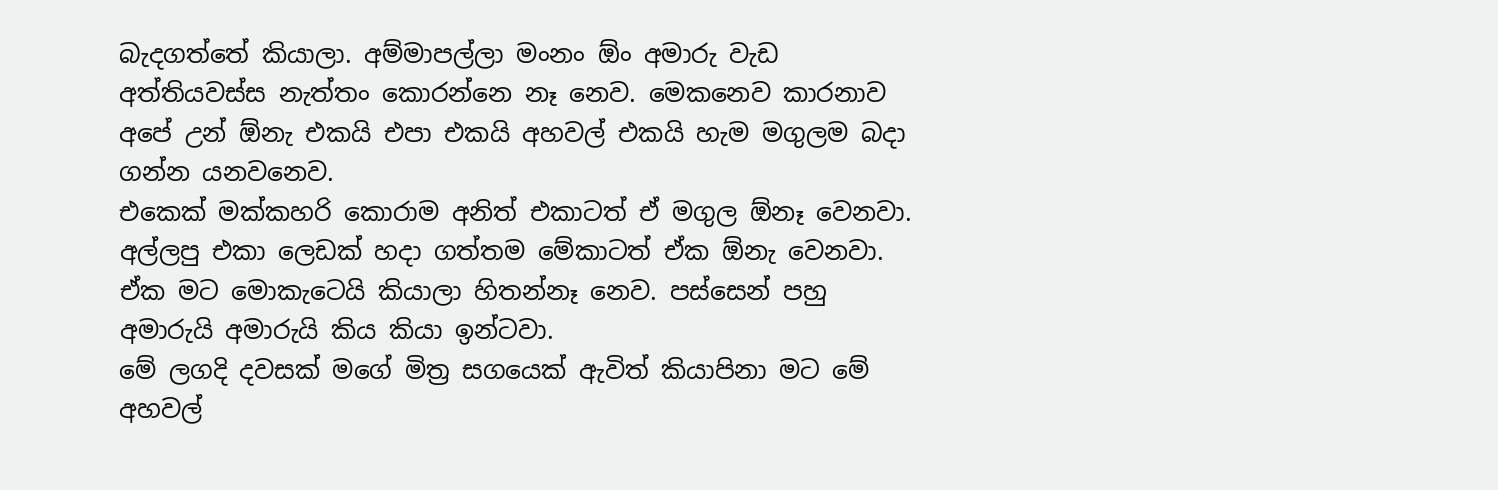බැදගත්තේ කියාලා. අම්මාපල්ලා මංනං ඕං අමාරු වැඩ අත්තියවස්ස නැත්තං කොරන්නෙ නෑ නෙව. මෙකනෙව කාරනාව අපේ උන් ඕනැ එකයි එපා එකයි අහවල් එකයි හැම මගුලම බදා ගන්න යනවනෙව.
එකෙක් මක්කහරි කොරාම අනිත් එකාටත් ඒ මගුල ඕනෑ වෙනවා. අල්ලපු එකා ලෙඩක් හදා ගත්තම මේකාටත් ඒක ඕනැ වෙනවා. ඒක මට මොකැටෙයි කියාලා හිතන්නෑ නෙව. පස්සෙන් පහු අමාරුයි අමාරුයි කිය කියා ඉන්ටවා.
මේ ලගදි දවසක් මගේ මිත්‍ර සගයෙක් ඇවිත් කියාපිනා මට මේ අහවල්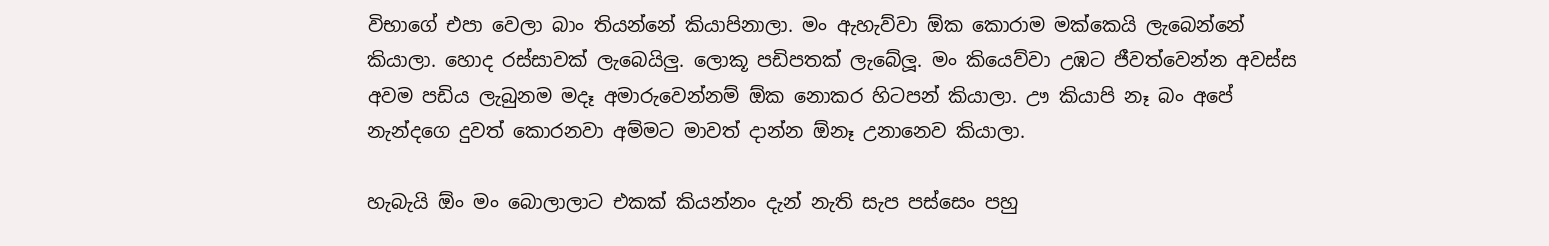විභාගේ එපා වෙලා බාං තියන්නේ කියාපිනාලා. මං ඇහැව්වා ඕක කොරාම මක්කෙයි ලැබෙන්නේ කියාලා. හොද රස්සාවක් ලැබෙයිලු. ලොකූ පඩිපතක් ලැබේලූ. මං කියෙව්වා උඹට ජීවත්වෙන්න අවස්ස අවම පඩිය ලැබුනම මදෑ අමාරුවෙන්නම් ඕක නොකර හිටපන් කියාලා. ඌ කියාපි නෑ බං අපේ නැන්දගෙ දුවත් කොරනවා අම්මට මාවත් දාන්න ඕනෑ උනානෙව කියාලා.

හැබැයි ඕං මං බොලාලාට එකක් කියන්නං දැන් නැති සැප පස්සෙං පහු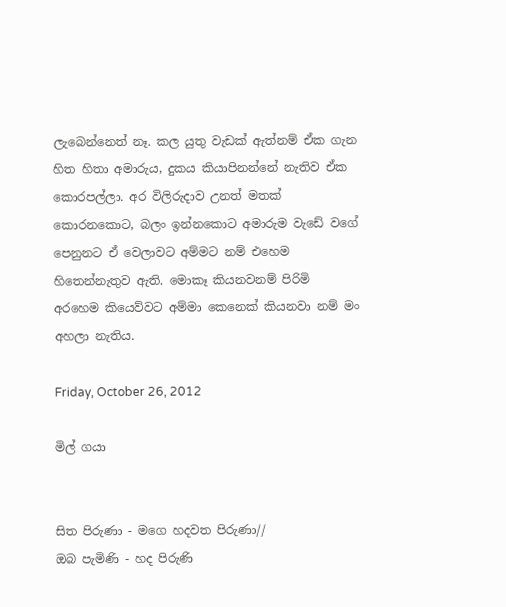ලැබෙන්නෙත් නෑ. කල යුතු වැඩක් ඇත්නම් ඒක ගැන හිත හිතා අමාරුය, දුකය කියාපිනන්නේ නැතිව ඒක කොරපල්ලා. අර විලිරුදාව උනත් මතක් කොරනකොට, බලං ඉන්නකොට අමාරුම වැඩේ වගේ පෙනුනට ඒ වෙලාවට අම්මට නම් එහෙම හිතෙන්නැතුව ඇති. මොකෑ කියනවනම් පිරිමි අරහෙම කියෙව්වට අම්මා කෙනෙක් කියනවා නම් මං අහලා නැතිය.

Friday, October 26, 2012

මිල් ගයා


සිත පිරුණා - මගෙ හදවත පිරුණා//
ඔබ පැමිණි - හද පිරුණි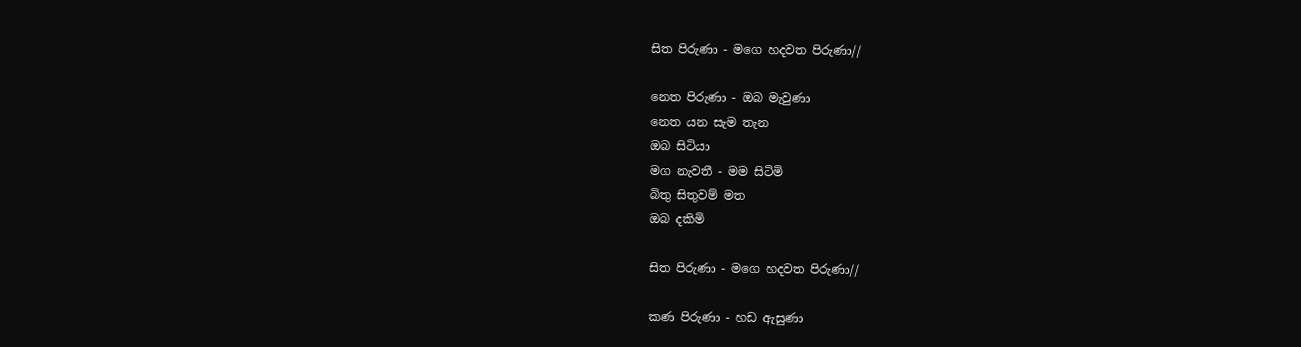සිත පිරුණා - මගෙ හදවත පිරුණා//

නෙත පිරුණා - ඔබ මැවුණා
නෙත යන සැම තැන
ඔබ සිටියා
මග නැවතී - මම සිටිමි
බිතු සිතුවම් මත
ඔබ දකිමි

සිත පිරුණා - මගෙ හදවත පිරුණා//

කණ පිරුණා - හඩ ඇසුණා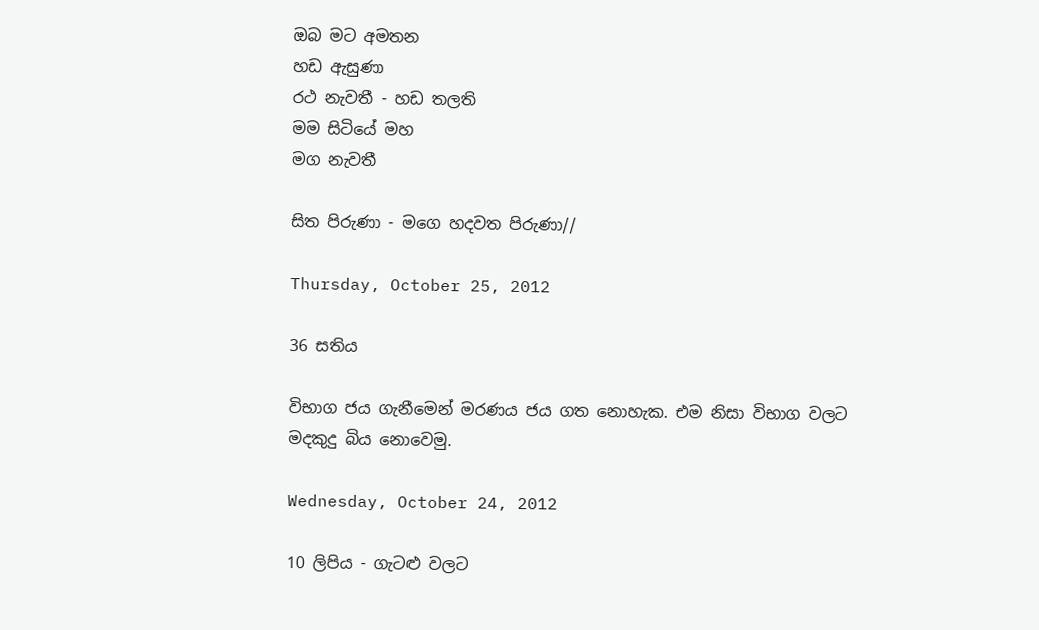ඔබ මට අමතන
හඩ ඇසුණා
රථ නැවතී - හඩ තලති
මම සිටියේ මහ
මග නැවතී

සිත පිරුණා - මගෙ හදවත පිරුණා//

Thursday, October 25, 2012

36 සතිය

විභාග ජය ගැනීමෙන් මරණය ජය ගත නොහැක. එම නිසා විභාග වලට මදකුදු බිය නොවෙමු.

Wednesday, October 24, 2012

10 ලිපිය - ගැටළු වලට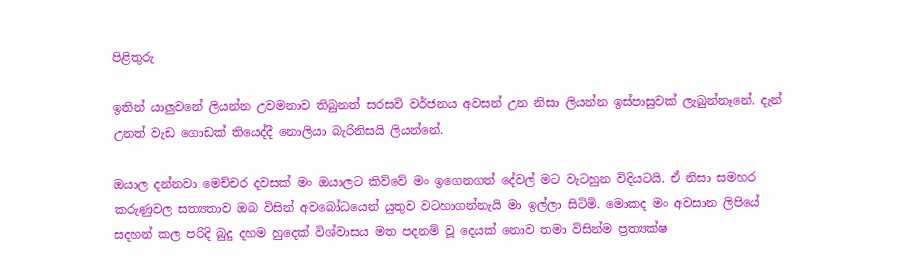පිළිතුරු

ඉතින් යාලුවනේ ලියන්න උවමනාව තිබුනත් සරසවි වර්ජනය අවසන් උන නිසා ලියන්න ඉස්පාසුවක් ලැබුන්නෑනේ. දැන් උනත් වැඩ ගොඩක් තියෙද්දී නොලියා බැරිනිසයි ලියන්නේ.

ඔයාල දන්නවා මෙච්චර දවසක් මං ඔයාලට කිව්වේ මං ඉගෙනගත් දේවල් මට වැටහුන විදියටයි. ඒ නිසා සමහර කරුණුවල සත්‍යතාව ඔබ විසින් අවබෝධයෙන් යුතුව වටහාගන්නැයි මා ඉල්ලා සිටිමි. මොකද මං අවසාන ලිපියේ සදහන් කල පරිදි බුදු දහම හුදෙක් විශ්වාසය මත පදනම් වූ දෙයක් නොව තමා විසින්ම ප්‍රත්‍යක්ෂ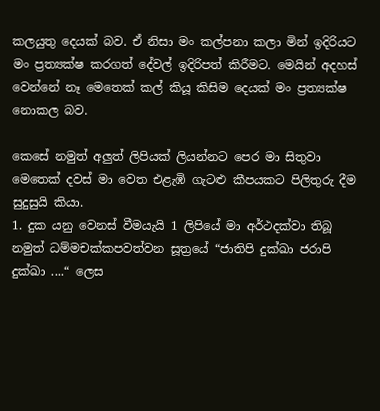කලයුතු දෙයක් බව. ඒ නිසා මං කල්පනා කලා මින් ඉදිරියට මං ප්‍රත්‍යක්ෂ කරගත් දේවල් ඉදිරිපත් කිරීමට. මෙයින් අදහස් වෙන්නේ නෑ මෙතෙක් කල් කියූ කිසිම දෙයක් මං ප්‍රත්‍යක්ෂ නොකල බව.

කෙසේ නමුත් අලුත් ලිපියක් ලියන්නට පෙර මා සිතුවා මෙතෙක් දවස් මා වෙත එළැඹි ගැටළු කීපයකට පිලිතුරු දීම සුදුසුයි කියා.
1. දුක යනු වෙනස් වීමයැයි 1 ලිපියේ මා අර්ථදක්වා තිබූ නමුත් ධම්මචක්කපවත්වන සූත්‍රයේ “ජාතිපි දුක්ඛා ජරාපි දුක්ඛා ....“ ලෙස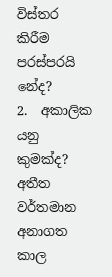විස්තර කිරීම පරස්පරයි නේද?
2.  අකාලික යනු කුමක්ද? අතීත වර්තමාන අනාගත කාල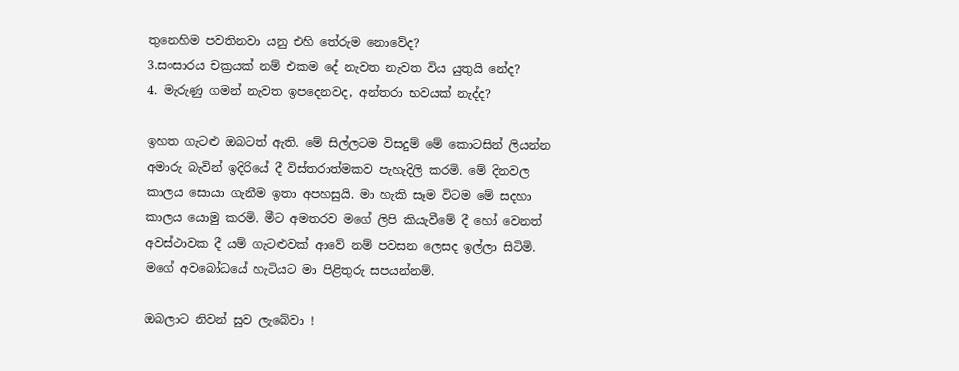තුනෙහිම පවතිනවා යනු එහි තේරුම නොවේද?
3.සංසාරය චක්‍රයක් නම් එකම දේ නැවත නැවත විය යුතුයි නේද?
4. මැරුණු ගමන් නැවත ඉපදෙනවද, අන්තරා භවයක් නැද්ද?

ඉහත ගැටළු ඔබටත් ඇති. මේ සිල්ලටම විසදුම් මේ කොටසින් ලියන්න අමාරු බැවින් ඉදිරියේ දී විස්තරාත්මකව පැහැදිලි කරමි. මේ දිනවල කාලය සොයා ගැනීම ඉතා අපහසුයි. මා හැකි සෑම විටම මේ සදහා කාලය යොමු කරමි. මීට අමතරව මගේ ලිපි කියැවීමේ දී හෝ වෙනත් අවස්ථාවක දී යම් ගැටළුවක් ආවේ නම් පවසන ලෙසද ඉල්ලා සිටිමි. මගේ අවබෝධයේ හැටියට මා පිළිතුරු සපයන්නම්.

ඔබලාට නිවන් සුව ලැබේවා !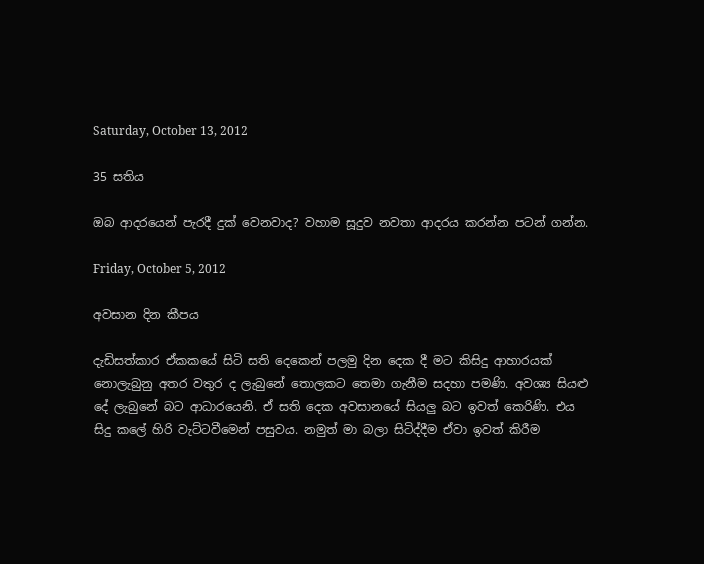Saturday, October 13, 2012

35 සතිය

ඔබ ආදරයෙන් පැරදී දුක් වෙනවාද? වහාම සූදුව නවතා ආදරය කරන්න පටන් ගන්න.

Friday, October 5, 2012

අවසාන දින කීපය

දැඩිසත්කාර ඒකකයේ සිටි සති දෙකෙන් පලමු දින දෙක දී මට කිසිදු ආහාරයක් නොලැබුනු අතර වතුර ද ලැබුනේ තොලකට තෙමා ගැනීම සදහා පමණි. අවශ්‍ය සියළු දේ ලැබුනේ බට ආධාරයෙනි. ඒ සති දෙක අවසානයේ සියලු බට ඉවත් කෙරිණි. එය සිදු කලේ හිරි වැට්ටවීමෙන් පසුවය. නමුත් මා බලා සිටිද්දීම ඒවා ඉවත් කිරීම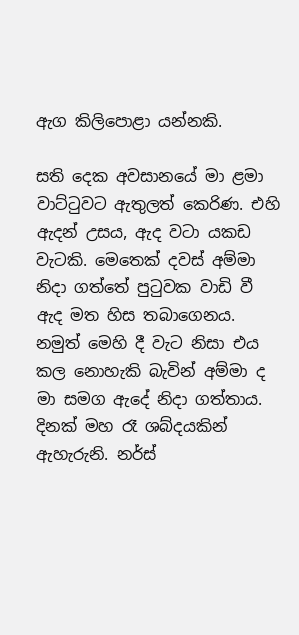ඇග කිලිපොළා යන්නකි.

සති දෙක අවසානයේ මා ළමා වාට්ටුවට ඇතුලත් කෙරිණ. එහි ඇදන් උසය, ඇද වටා යකඩ වැටකි. මෙතෙක් දවස් අම්මා නිදා ගත්තේ පුටුවක වාඩි වී ඇද මත හිස තබාගෙනය. නමුත් මෙහි දී වැට නිසා එය කල නොහැකි බැවින් අම්මා ද මා සමග ඇදේ නිදා ගත්තාය. දිනක් මහ රෑ ශබ්දයකින් ඇහැරුනි. නර්ස්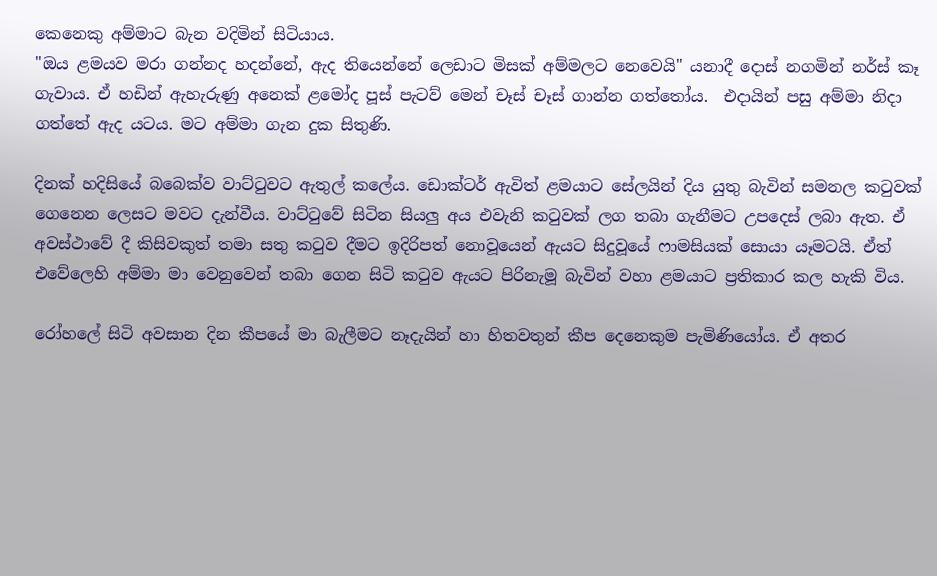කෙනෙකු අම්මාට බැන වදිමින් සිටියාය.
"ඔය ළමයව මරා ගන්නද හදන්නේ, ඇද තියෙන්නේ ලෙඩාට මිසක් අම්මලට නෙවෙයි" යනාදී දොස් නගමින් නර්ස් කෑ ගැවාය. ඒ හඩින් ඇහැරුණු අනෙක් ළමෝද පූස් පැටව් මෙන් චෑස් චෑස් ගාන්න ගත්තෝය.  එදායින් පසු අම්මා නිදා ගත්තේ ඇද යටය. මට අම්මා ගැන දුක සිතුණි.

දිනක් හදිසියේ බබෙක්ව වාට්ටුවට ඇතුල් කලේය. ඩොක්ටර් ඇවිත් ළමයාට සේලයින් දිය යුතු බැවින් සමනල කටුවක් ගෙනෙන ලෙසට මවට දැන්වීය. වාට්ටුවේ සිටින සියලු අය එවැනි කටුවක් ලග තබා ගැනීමට උපදෙස් ලබා ඇත. ඒ අවස්ථාවේ දී කිසිවකුත් තමා සතු කටුව දීමට ඉදිරිපත් නොවූයෙන් ඇයට සිදුවූයේ ෆාමසියක් සොයා යෑමටයි. ඒත් එවේලෙහි අම්මා මා වෙනුවෙන් තබා ගෙන සිටි කටුව ඇයට පිරිනැමූ බැවින් වහා ළමයාට ප්‍රතිකාර කල හැකි විය.

රෝහලේ සිටි අවසාන දින කීපයේ මා බැලීමට නෑදැයින් හා හිතවතුන් කීප දෙනෙකුම පැමිණියෝය. ඒ අතර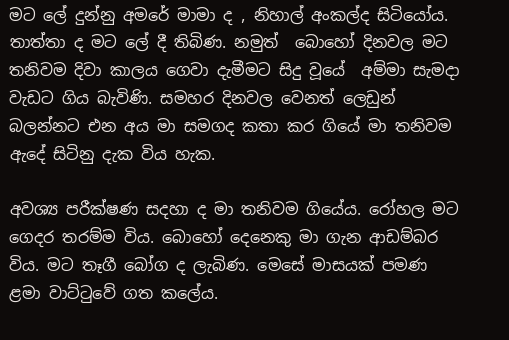මට ලේ දුන්නු අමරේ මාමා ද , නිහාල් අංකල්ද සිටියෝය. තාත්තා ද මට ලේ දී තිබිණ. නමුත්  බොහෝ දිනවල මට තනිවම දිවා කාලය ගෙවා දැමීමට සිදු වූයේ  අම්මා සැමදා වැඩට ගිය බැවිණි. සමහර දිනවල වෙනත් ලෙඩුන් බලන්නට එන අය මා සමගද කතා කර ගියේ මා තනිවම ඇදේ සිටිනු දැක විය හැක.

අවශ්‍ය පරීක්ෂණ සදහා ද මා තනිවම ගියේය. රෝහල මට ගෙදර තරම්ම විය. බොහෝ දෙනෙකු මා ගැන ආඩම්බර විය. මට තෑගී බෝග ද ලැබිණ. මෙසේ මාසයක් පමණ ළමා වාට්ටුවේ ගත කලේය.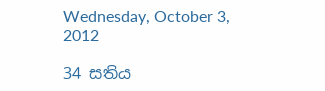Wednesday, October 3, 2012

34 සතිය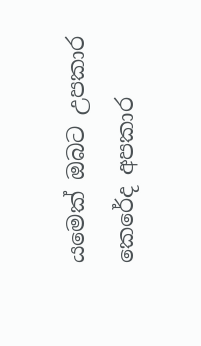යමෙක් ඔබට උපකාර කෙරේද අපකාර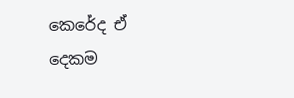කෙරේද ඒ දෙකම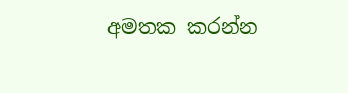අමතක කරන්න